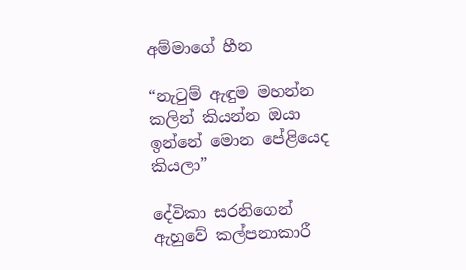අම්මාගේ හීන

“නැටුම් ඇඳුම මහන්න කලින් කියන්න ඔයා ඉන්නේ මොන පේළියෙද කියලා”

දේවිකා සරනිගෙන් ඇහුවේ කල්පනාකාරී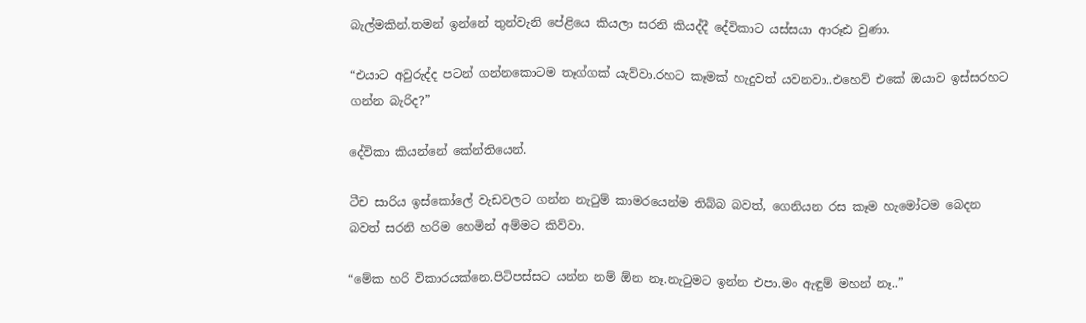බැල්මකින්.තමන් ඉන්නේ තුන්වැනි පේළියෙ කියලා සරනි කියද්දී දේවිකාට යස්සයා ආරූඪ වුණා.

“එයාට අවුරුද්ද පටන් ගන්නකොටම තෑග්ගක් යැව්වා.රහට කෑමක් හැදුවත් යවනවා..එහෙව් එකේ ඔයාව ඉස්සරහට ගන්න බැරිද?”

දේවිකා කියන්නේ කේන්තියෙන්.

ටීච සාරිය ඉස්කෝලේ වැඩවලට ගන්න නැටුම් කාමරයෙන්ම තිබ්බ බවත්, ගෙනියන රස කෑම හැමෝටම බෙදන බවත් සරනි හරිම හෙමින් අම්මට කිව්වා.

“මේක හරි විකාරයක්නෙ.පිටිපස්සට යන්න නම් ඕන නෑ.නැටුමට ඉන්න එපා.මං ඇඳුම් මහන් නෑ..”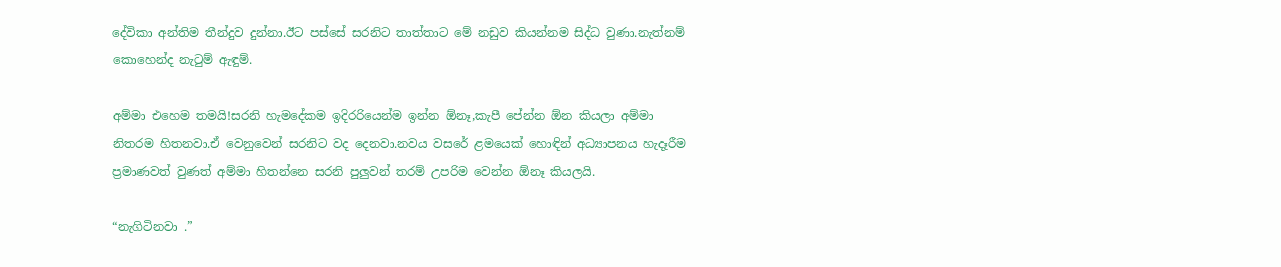දේවිකා අන්තිම තීන්දුව දුන්නා.ඊට පස්සේ සරනිට තාත්තාට මේ නඩුව කියන්නම සිද්ධ වුණා.නැත්නම් කොහෙන්ද නැටුම් ඇඳුම්.

අම්මා එහෙම තමයි!සරනි හැමදේකම ඉදිරරියෙන්ම ඉන්න ඕනෑ,කැපී පේන්න ඕන කියලා අම්මා නිතරම හිතනවා.ඒ වෙනුවෙන් සරනිට වද දෙනවා.නවය වසරේ ළමයෙක් හොඳින් අධ්‍යාපනය හැදෑරීම ප්‍රමාණවත් වුණත් අම්මා හිතන්නෙ සරනි පුලුවන් තරම් උපරිම වෙන්න ඕනෑ කියලයි.

“නැගිටිනවා .”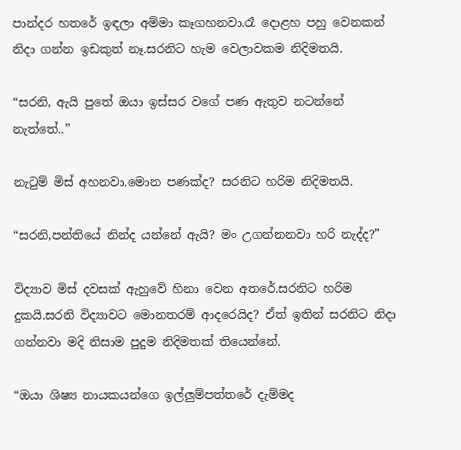පාන්දර හතරේ ඉඳලා අම්මා කෑගහනවා.රෑ දොළහ පහු වෙනකන් නිදා ගන්න ඉඩකුත් නෑ.සරනිට හැම වෙලාවකම නිදිමතයි.

“සරනි, ඇයි පුතේ ඔයා ඉස්සර වගේ පණ ඇතුව නටන්නේ නැත්තේ..”

නැටුම් මිස් අහනවා.මොන පණක්ද? සරනිට හරිම නිදිමතයි.

“සරනි,පන්තියේ නින්ද යන්නේ ඇයි? මං උගන්නනවා හරි නැද්ද?”

විද්‍යාව මිස් දවසක් ඇහුවේ හිනා වෙන අතරේ.සරනිට හරිම දුකයි.සරනි විද්‍යාවට මොනතරම් ආදරෙයිද? ඒත් ඉතින් සරනිට නිදා ගන්නවා මදි නිසාම පුදුම නිදිමතක් තියෙන්නේ.

“ඔයා ශිෂ්‍ය නායකයන්ගෙ ඉල්ලුම්පත්තරේ දැම්මද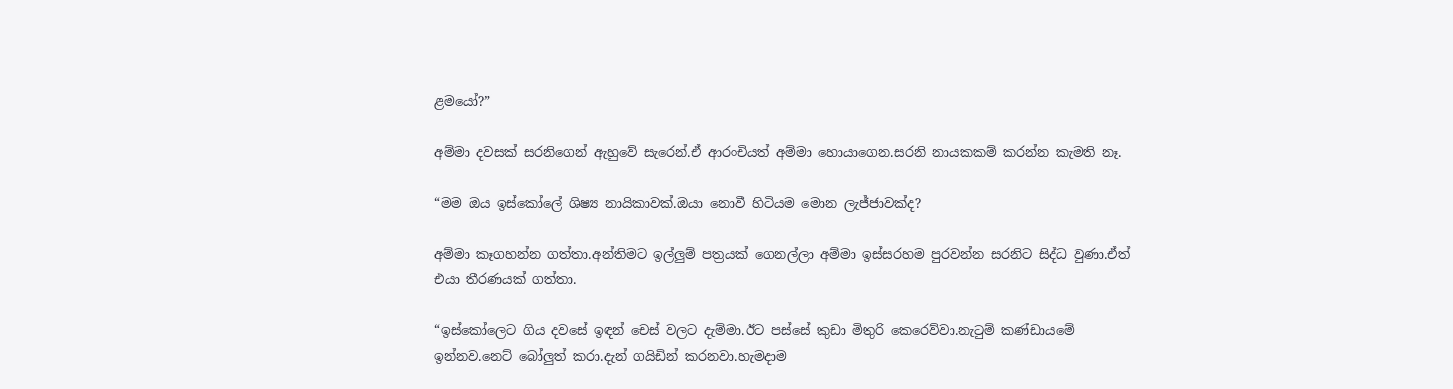ළමයෝ?”

අම්මා දවසක් සරනිගෙන් ඇහුවේ සැරෙන්.ඒ ආරංචියත් අම්මා හොයාගෙන.සරනි නායකකම් කරන්න කැමති නෑ.

“මම ඔය ඉස්කෝලේ ශිෂ්‍ය නායිකාවක්.ඔයා නොවී හිටියම මොන ලැජ්ජාවක්ද?

අම්මා කෑගහන්න ගත්තා.අන්තිමට ඉල්ලුම් පත්‍රයක් ගෙනල්ලා අම්මා ඉස්සරහම පුරවන්න සරනිට සිද්ධ වුණා.ඒත් එයා තීරණයක් ගත්තා.

“ඉස්කෝලෙට ගිය දවසේ ඉඳන් චෙස් වලට දැම්මා.ඊට පස්සේ කුඩා මිතුරි කෙරෙව්වා.නැටුම් කණ්ඩායමේ ඉන්නව.නෙට් බෝලුත් කරා.දැන් ගයිඩින් කරනවා.හැමදාම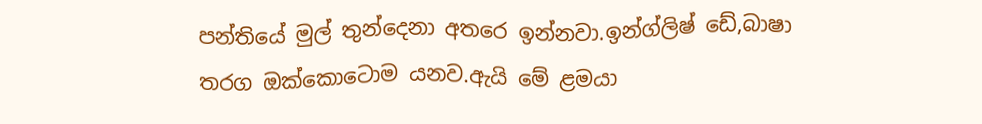පන්තියේ මුල් තුන්දෙනා අතරෙ ඉන්නවා.ඉන්ග්ලිෂ් ඩේ,බාෂා තරග ඔක්කොටොම යනව.ඇයි මේ ළමයා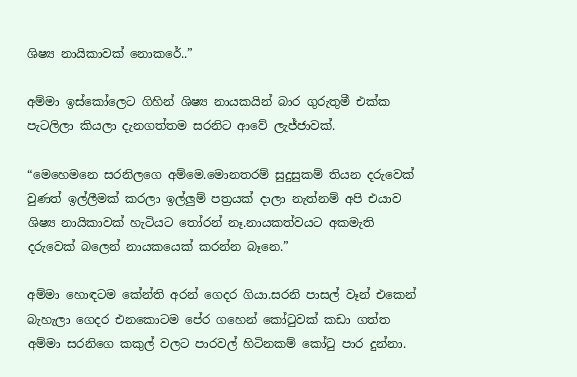ශිෂ්‍ය නායිකාවක් නොකරේ..”

අම්මා ඉස්කෝලෙට ගිහින් ශිෂ්‍ය නායකයින් බාර ගුරුතුමී එක්ක පැටලිලා කියලා දැනගත්තම සරනිට ආවේ ලැජ්ජාවක්.

“මෙහෙමනෙ සරනිලගෙ අම්මෙ.මොනතරම් සුදුසුකම් තියන දරුවෙක් වුණත් ඉල්ලීමක් කරලා ඉල්ලුම් පත්‍රයක් දාලා නැත්නම් අපි එයාව ශිෂ්‍ය නායිකාවක් හැටියට තෝරන් නෑ.නායකත්වයට අකමැති දරුවෙක් බලෙන් නායකයෙක් කරන්න බෑනෙ.”

අම්මා හොඳටම කේන්ති අරන් ගෙදර ගියා.සරනි පාසල් වෑන් එකෙන් බැහැලා ගෙදර එනකොටම පේර ගහෙන් කෝටුවක් කඩා ගත්ත අම්මා සරනිගෙ කකුල් වලට පාරවල් හිටිනකම් කෝටු පාර දුන්නා.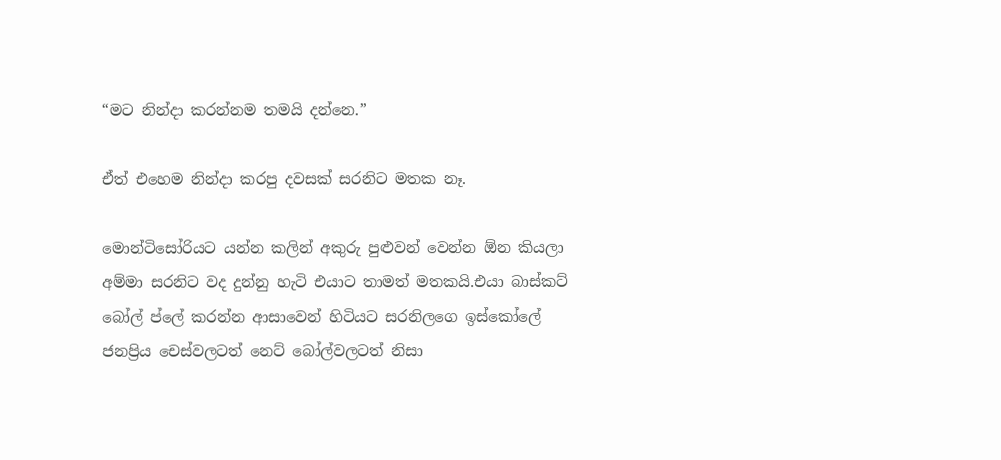“මට නින්දා කරන්නම තමයි දන්නෙ.”

ඒත් එහෙම නින්දා කරපු දවසක් සරනිට මතක නෑ.

මොන්ටිසෝරියට යන්න කලින් අකුරු පුළුවන් වෙන්න ඕන කියලා අම්මා සරනිට වද දුන්නු හැටි එයාට තාමත් මතකයි.එයා බාස්කට් බෝල් ප්ලේ කරන්න ආසාවෙන් හිටියට සරනිලගෙ ඉස්කෝලේ ජනප්‍රිය චෙස්වලටත් නෙට් බෝල්වලටත් නිසා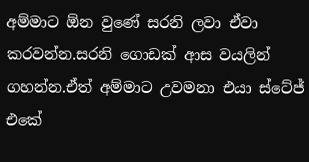අම්මාට ඕන වුණේ සරනි ලවා ඒවා කරවන්න.සරනි ගොඩක් ආස වයලින් ගහන්න.ඒත් අම්මාට උවමනා එයා ස්ටේජ් එකේ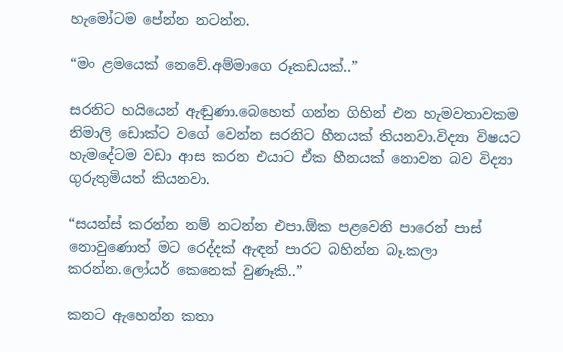හැමෝටම පේන්න නටන්න.

“මං ළමයෙක් නෙවේ.අම්මාගෙ රූකඩයක්..”

සරනිට හයියෙන් ඇඬුණා.බෙහෙත් ගන්න ගිහින් එන හැමවතාවකම නිමාලි ඩොක්ට වගේ වෙන්න සරනිට හීනයක් තියනවා.විද්‍යා විෂයට හැමදේටම වඩා ආස කරන එයාට ඒක හීනයක් නොවන බව විද්‍යා ගුරුතුමියත් කියනවා.

“සයන්ස් කරන්න නම් නටන්න එපා.ඕක පළවෙනි පාරෙන් පාස් නොවුණොත් මට රෙද්දක් ඇඳන් පාරට බහින්න බෑ.කලා කරන්න.ලෝයර් කෙනෙක් වුණෑකි..”

කනට ඇහෙන්න කතා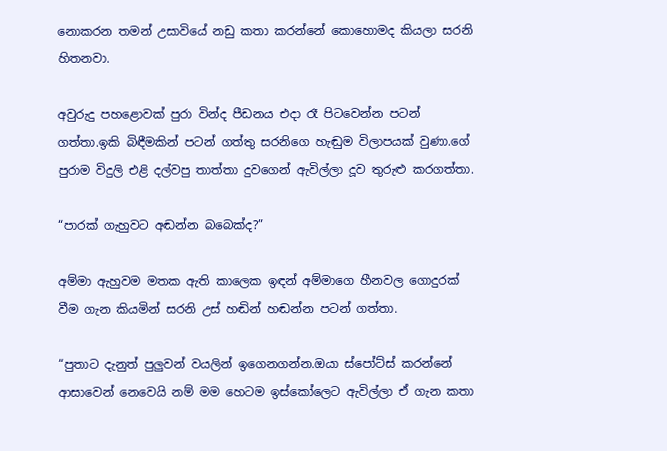නොකරන තමන් උසාවියේ නඩු කතා කරන්නේ කොහොමද කියලා සරනි හිතනවා.

අවුරුදු පහළොවක් පුරා වින්ද පීඩනය එදා රෑ පිටවෙන්න පටන් ගත්තා.ඉකි බිඳීමකින් පටන් ගත්තු සරනිගෙ හැඬුම විලාපයක් වුණා.ගේ පුරාම විදුලි එළි දල්වපු තාත්තා දුවගෙන් ඇවිල්ලා දූව තුරුළු කරගත්තා.

“පාරක් ගැහුවට අඬන්න බබෙක්ද?”

අම්මා ඇහුවම මතක ඇති කාලෙක ඉඳන් අම්මාගෙ හීනවල ගොදුරක් වීම ගැන කියමින් සරනි උස් හඬින් හඬන්න පටන් ගත්තා.

“පුතාට දැනුත් පුලුවන් වයලින් ඉගෙනගන්න.ඔයා ස්පෝට්ස් කරන්නේ ආසාවෙන් නෙවෙයි නම් මම හෙටම ඉස්කෝලෙට ඇවිල්ලා ඒ ගැන කතා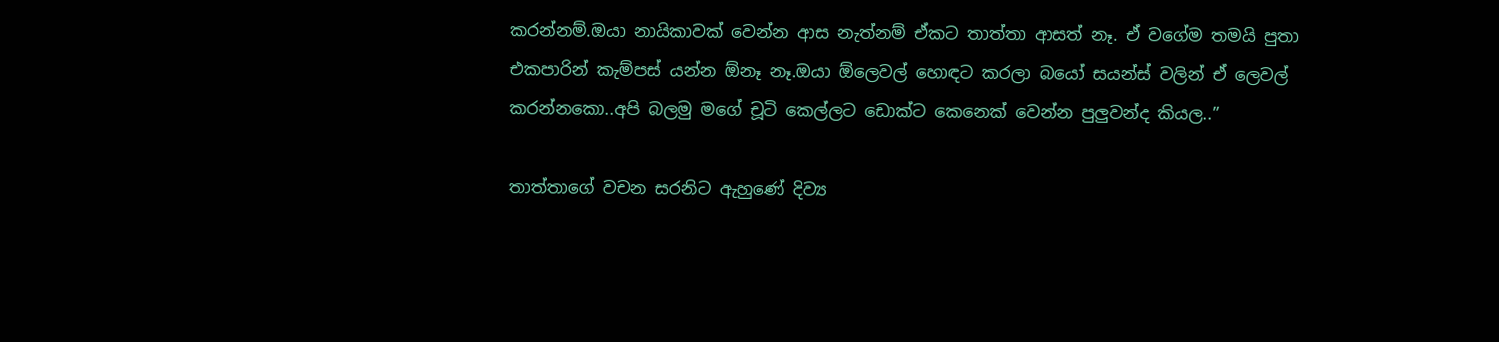කරන්නම්.ඔයා නායිකාවක් වෙන්න ආස නැත්නම් ඒකට තාත්තා ආසත් නෑ. ඒ වගේම තමයි පුතා එකපාරින් කැම්පස් යන්න ඕනෑ නෑ.ඔයා ඕලෙවල් හොඳට කරලා බයෝ සයන්ස් වලින් ඒ ලෙවල් කරන්නකො..අපි බලමු මගේ චූටි කෙල්ලට ඩොක්ට කෙනෙක් වෙන්න පුලුවන්ද කියල..”

තාත්තාගේ වචන සරනිට ඇහුණේ දිව්‍ය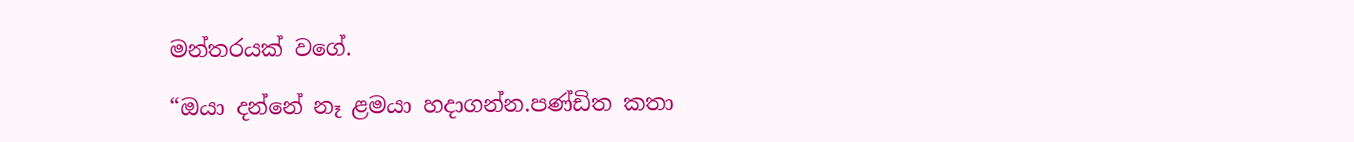මන්තරයක් වගේ.

“ඔයා දන්නේ නෑ ළමයා හදාගන්න.පණ්ඩිත කතා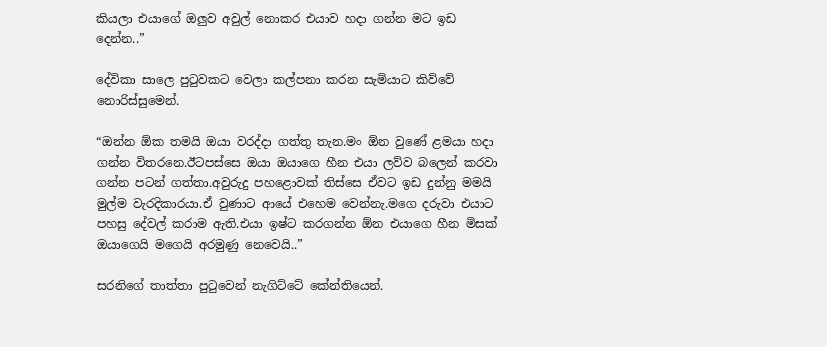කියලා එයාගේ ඔලුව අවුල් නොකර එයාව හදා ගන්න මට ඉඩ දෙන්න..”

දේවිකා සාලෙ පුටුවකට වෙලා කල්පනා කරන සැමියාට කිව්වේ නොරිස්සුමෙන්.

“ඔන්න ඕක තමයි ඔයා වරද්දා ගත්තු තැන.මං ඕන වුණේ ළමයා හදා ගන්න විතරනෙ.ඊටපස්සෙ ඔයා ඔයාගෙ හීන එයා ලව්ව බලෙන් කරවා ගන්න පටන් ගත්තා.අවුරුදු පහළොවක් තිස්සෙ ඒවට ඉඩ දුන්නු මමයි මුල්ම වැරදිකාරයා.ඒ වුණාට ආයේ එහෙම වෙන්නැ.මගෙ දරුවා එයාට පහසු දේවල් කරාම ඇති.එයා ඉෂ්ට කරගන්න ඕන එයාගෙ හීන මිසක් ඔයාගෙයි මගෙයි අරමුණු නෙවෙයි..”

සරනිගේ තාත්තා පුටුවෙන් නැගිට්ටේ කේන්තියෙන්.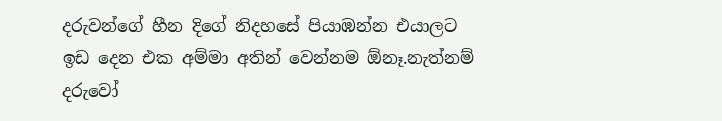දරුවන්ගේ හීන දිගේ නිදහසේ පියාඹන්න එයාලට ඉඩ දෙන එක අම්මා අතින් වෙන්නම ඕනෑ.නැත්නම් දරුවෝ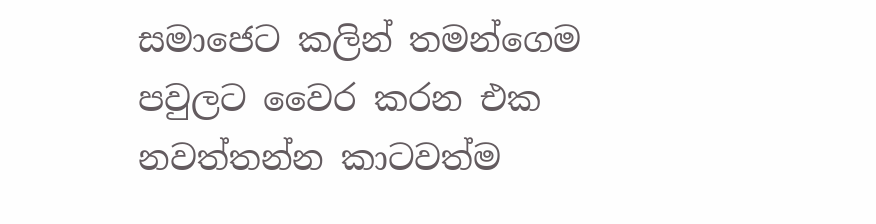සමාජෙට කලින් තමන්ගෙම පවුලට වෛර කරන එක නවත්තන්න කාටවත්ම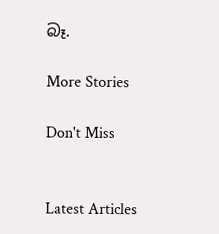බෑ.

More Stories

Don't Miss


Latest Articles